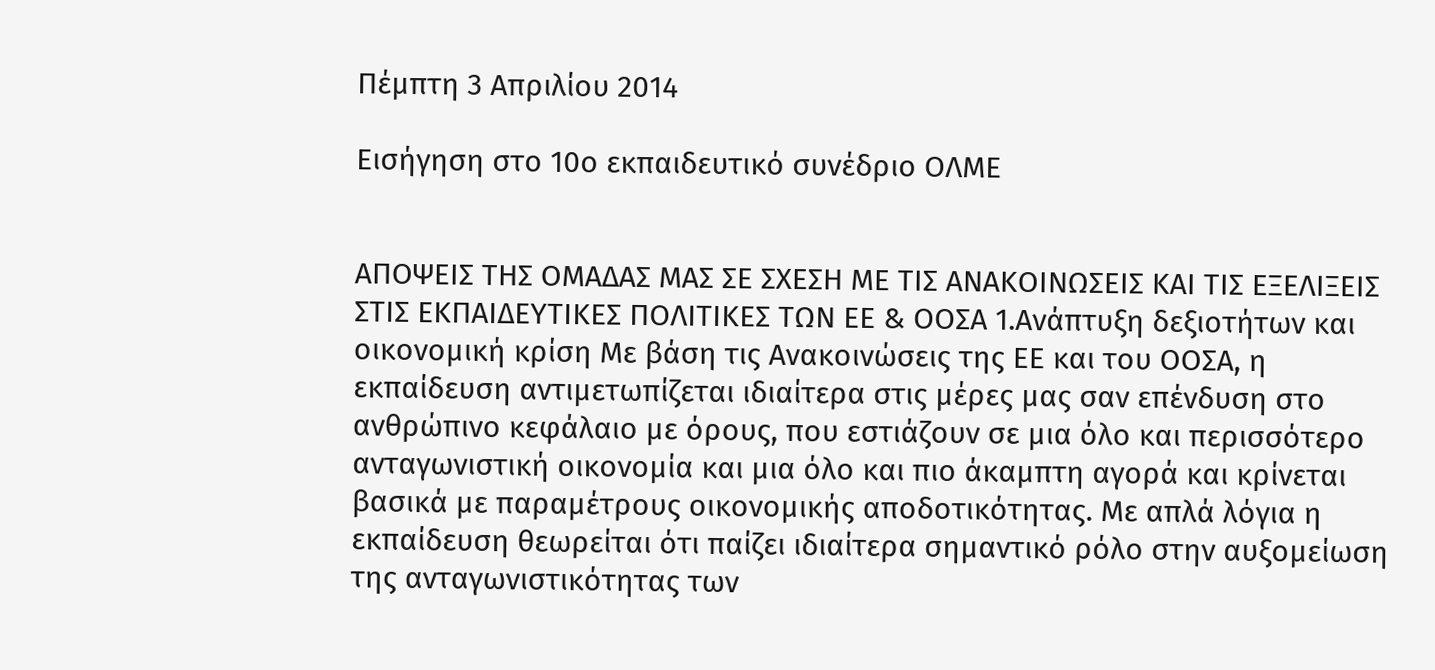Πέμπτη 3 Απριλίου 2014

Εισήγηση στο 10ο εκπαιδευτικό συνέδριο ΟΛΜΕ


ΑΠΟΨΕΙΣ ΤΗΣ ΟΜΑΔΑΣ ΜΑΣ ΣΕ ΣΧΕΣΗ ΜΕ ΤΙΣ ΑΝΑΚΟΙΝΩΣΕΙΣ ΚΑΙ ΤΙΣ ΕΞΕΛΙΞΕΙΣ ΣΤΙΣ ΕΚΠΑΙΔΕΥΤΙΚΕΣ ΠΟΛΙΤΙΚΕΣ ΤΩΝ ΕΕ & ΟΟΣΑ 1.Ανάπτυξη δεξιοτήτων και οικονομική κρίση Με βάση τις Ανακοινώσεις της ΕΕ και του ΟΟΣΑ, η εκπαίδευση αντιμετωπίζεται ιδιαίτερα στις μέρες μας σαν επένδυση στο ανθρώπινο κεφάλαιο με όρους, που εστιάζουν σε μια όλο και περισσότερο ανταγωνιστική οικονομία και μια όλο και πιο άκαμπτη αγορά και κρίνεται βασικά με παραμέτρους οικονομικής αποδοτικότητας. Με απλά λόγια η εκπαίδευση θεωρείται ότι παίζει ιδιαίτερα σημαντικό ρόλο στην αυξομείωση της ανταγωνιστικότητας των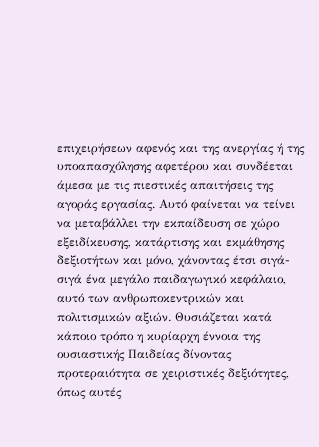επιχειρήσεων αφενός και της ανεργίας ή της υποαπασχόλησης αφετέρου και συνδέεται άμεσα με τις πιεστικές απαιτήσεις της αγοράς εργασίας. Αυτό φαίνεται να τείνει να μεταβάλλει την εκπαίδευση σε χώρο εξειδίκευσης, κατάρτισης και εκμάθησης δεξιοτήτων και μόνο, χάνοντας έτσι σιγά-σιγά ένα μεγάλο παιδαγωγικό κεφάλαιο, αυτό των ανθρωποκεντρικών και πολιτισμικών αξιών. Θυσιάζεται κατά κάποιο τρόπο η κυρίαρχη έννοια της ουσιαστικής Παιδείας δίνοντας προτεραιότητα σε χειριστικές δεξιότητες, όπως αυτές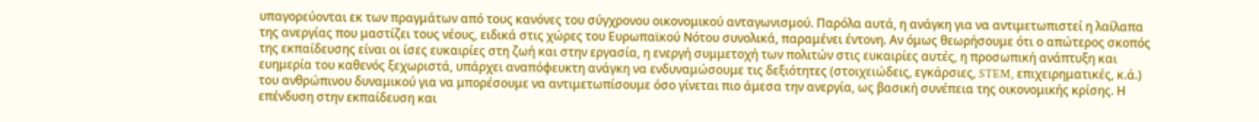υπαγορεύονται εκ των πραγμάτων από τους κανόνες του σύγχρονου οικονομικού ανταγωνισμού. Παρόλα αυτά, η ανάγκη για να αντιμετωπιστεί η λαίλαπα της ανεργίας που μαστίζει τους νέους, ειδικά στις χώρες του Ευρωπαϊκού Νότου συνολικά, παραμένει έντονη. Αν όμως θεωρήσουμε ότι ο απώτερος σκοπός της εκπαίδευσης είναι οι ίσες ευκαιρίες στη ζωή και στην εργασία, η ενεργή συμμετοχή των πολιτών στις ευκαιρίες αυτές, η προσωπική ανάπτυξη και ευημερία του καθενός ξεχωριστά, υπάρχει αναπόφευκτη ανάγκη να ενδυναμώσουμε τις δεξιότητες (στοιχειώδεις, εγκάρσιες, STEM, επιχειρηματικές, κ.ά.) του ανθρώπινου δυναμικού για να μπορέσουμε να αντιμετωπίσουμε όσο γίνεται πιο άμεσα την ανεργία, ως βασική συνέπεια της οικονομικής κρίσης. Η επένδυση στην εκπαίδευση και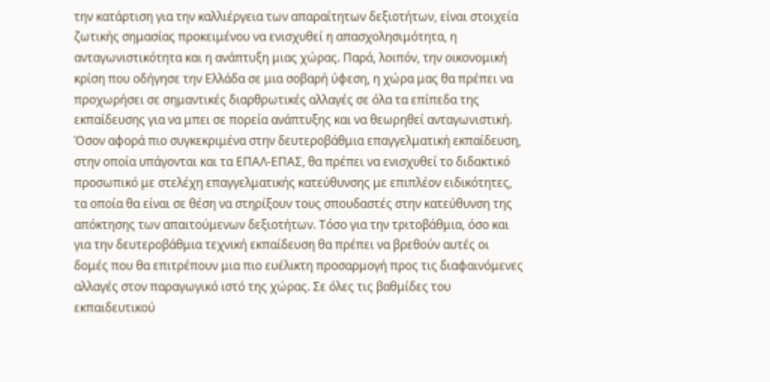την κατάρτιση για την καλλιέργεια των απαραίτητων δεξιοτήτων, είναι στοιχεία ζωτικής σημασίας προκειμένου να ενισχυθεί η απασχολησιμότητα, η ανταγωνιστικότητα και η ανάπτυξη μιας χώρας. Παρά, λοιπόν, την οικονομική κρίση που οδήγησε την Ελλάδα σε μια σοβαρή ύφεση, η χώρα μας θα πρέπει να προχωρήσει σε σημαντικές διαρθρωτικές αλλαγές σε όλα τα επίπεδα της εκπαίδευσης για να μπει σε πορεία ανάπτυξης και να θεωρηθεί ανταγωνιστική. Όσον αφορά πιο συγκεκριμένα στην δευτεροβάθμια επαγγελματική εκπαίδευση, στην οποία υπάγονται και τα ΕΠΑΛ-ΕΠΑΣ, θα πρέπει να ενισχυθεί το διδακτικό προσωπικό με στελέχη επαγγελματικής κατεύθυνσης με επιπλέον ειδικότητες, τα οποία θα είναι σε θέση να στηρίξουν τους σπουδαστές στην κατεύθυνση της απόκτησης των απαιτούμενων δεξιοτήτων. Τόσο για την τριτοβάθμια, όσο και για την δευτεροβάθμια τεχνική εκπαίδευση θα πρέπει να βρεθούν αυτές οι δομές που θα επιτρέπουν μια πιο ευέλικτη προσαρμογή προς τις διαφαινόμενες αλλαγές στον παραγωγικό ιστό της χώρας. Σε όλες τις βαθμίδες του εκπαιδευτικού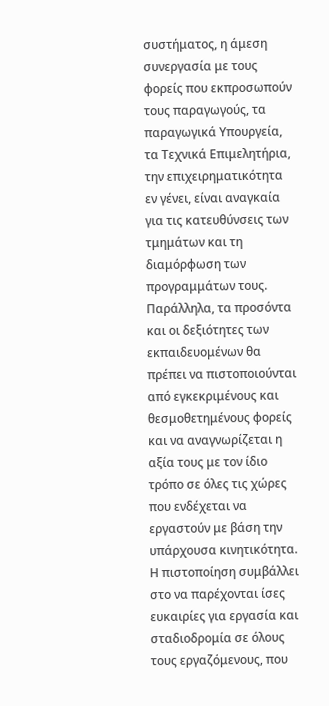συστήματος, η άμεση συνεργασία με τους φορείς που εκπροσωπούν τους παραγωγούς, τα παραγωγικά Υπουργεία, τα Τεχνικά Επιμελητήρια, την επιχειρηματικότητα εν γένει, είναι αναγκαία για τις κατευθύνσεις των τμημάτων και τη διαμόρφωση των προγραμμάτων τους. Παράλληλα, τα προσόντα και οι δεξιότητες των εκπαιδευομένων θα πρέπει να πιστοποιούνται από εγκεκριμένους και θεσμοθετημένους φορείς και να αναγνωρίζεται η αξία τους με τον ίδιο τρόπο σε όλες τις χώρες που ενδέχεται να εργαστούν με βάση την υπάρχουσα κινητικότητα. Η πιστοποίηση συμβάλλει στο να παρέχονται ίσες ευκαιρίες για εργασία και σταδιοδρομία σε όλους τους εργαζόμενους, που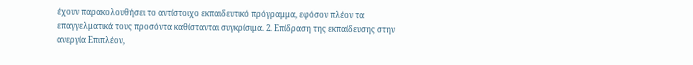έχουν παρακολουθήσει το αντίστοιχο εκπαιδευτικό πρόγραμμα, εφόσον πλέον τα επαγγελματικά τους προσόντα καθίστανται συγκρίσιμα. 2. Επίδραση της εκπαίδευσης στην ανεργία Επιπλέον,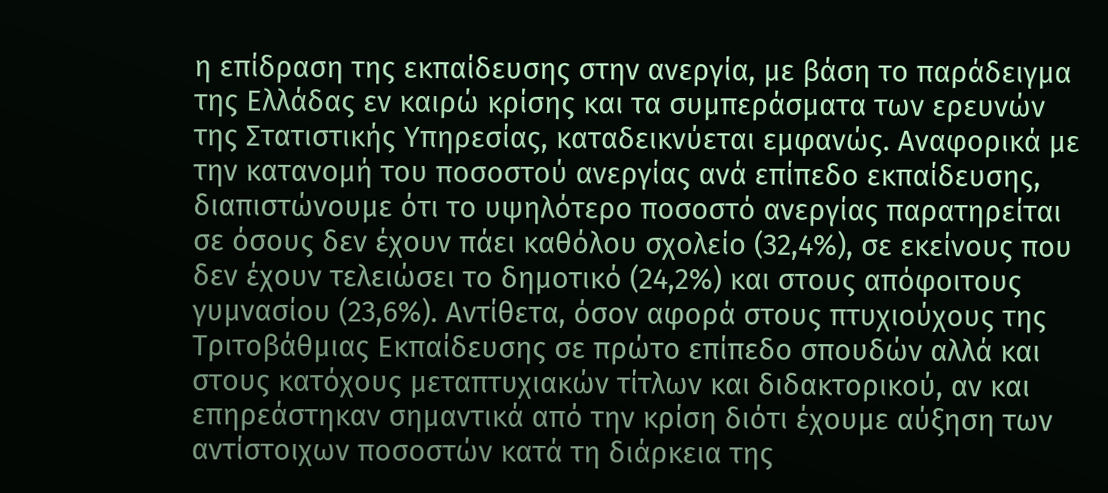η επίδραση της εκπαίδευσης στην ανεργία, με βάση το παράδειγμα της Ελλάδας εν καιρώ κρίσης και τα συμπεράσματα των ερευνών της Στατιστικής Υπηρεσίας, καταδεικνύεται εμφανώς. Αναφορικά με την κατανομή του ποσοστού ανεργίας ανά επίπεδο εκπαίδευσης, διαπιστώνουμε ότι το υψηλότερο ποσοστό ανεργίας παρατηρείται σε όσους δεν έχουν πάει καθόλου σχολείο (32,4%), σε εκείνους που δεν έχουν τελειώσει το δημοτικό (24,2%) και στους απόφοιτους γυμνασίου (23,6%). Αντίθετα, όσον αφορά στους πτυχιούχους της Τριτοβάθμιας Εκπαίδευσης σε πρώτο επίπεδο σπουδών αλλά και στους κατόχους μεταπτυχιακών τίτλων και διδακτορικού, αν και επηρεάστηκαν σημαντικά από την κρίση διότι έχουμε αύξηση των αντίστοιχων ποσοστών κατά τη διάρκεια της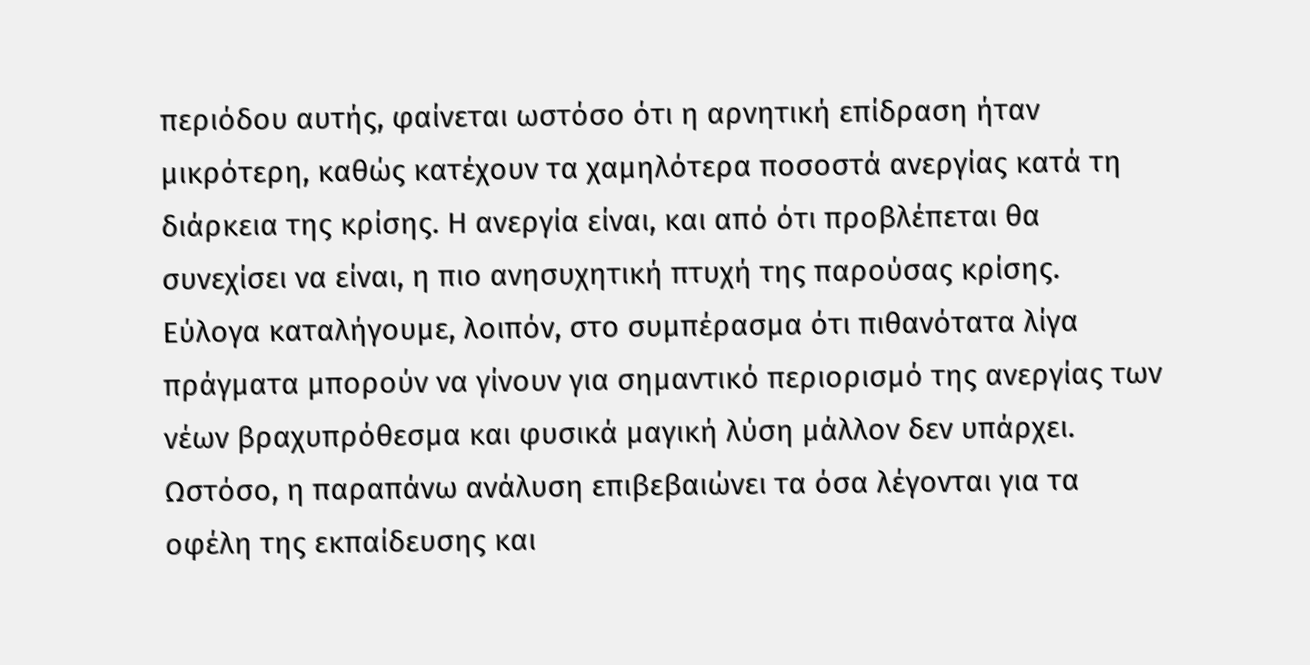περιόδου αυτής, φαίνεται ωστόσο ότι η αρνητική επίδραση ήταν μικρότερη, καθώς κατέχουν τα χαμηλότερα ποσοστά ανεργίας κατά τη διάρκεια της κρίσης. Η ανεργία είναι, και από ότι προβλέπεται θα συνεχίσει να είναι, η πιο ανησυχητική πτυχή της παρούσας κρίσης. Εύλογα καταλήγουμε, λοιπόν, στο συμπέρασμα ότι πιθανότατα λίγα πράγματα μπορούν να γίνουν για σημαντικό περιορισμό της ανεργίας των νέων βραχυπρόθεσμα και φυσικά μαγική λύση μάλλον δεν υπάρχει. Ωστόσο, η παραπάνω ανάλυση επιβεβαιώνει τα όσα λέγονται για τα οφέλη της εκπαίδευσης και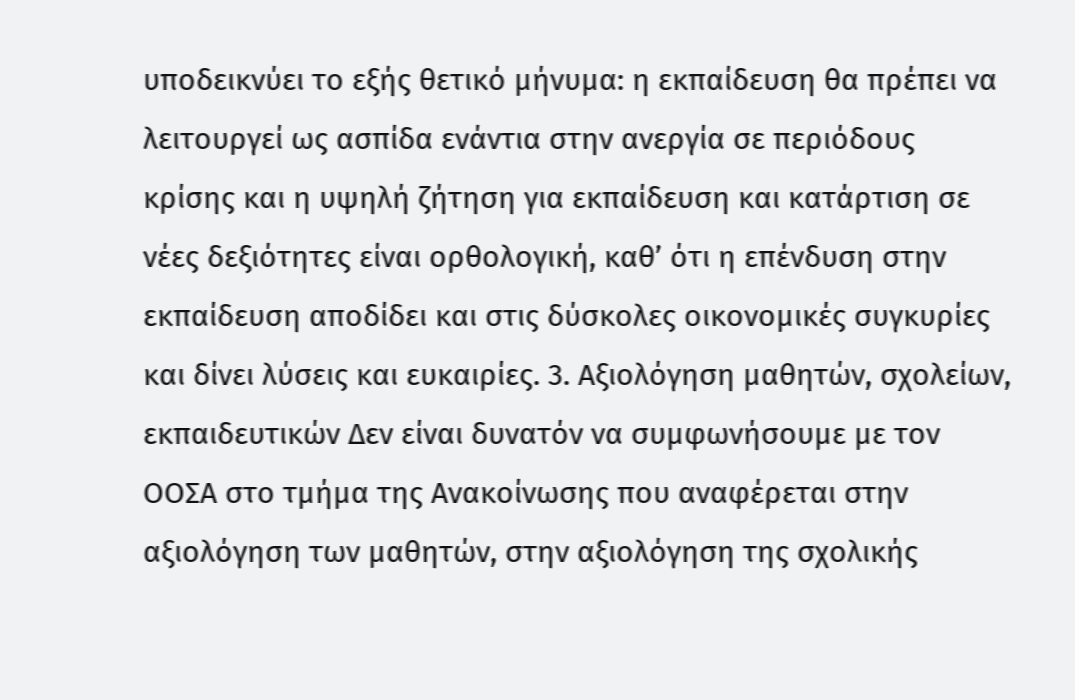υποδεικνύει το εξής θετικό μήνυμα: η εκπαίδευση θα πρέπει να λειτουργεί ως ασπίδα ενάντια στην ανεργία σε περιόδους κρίσης και η υψηλή ζήτηση για εκπαίδευση και κατάρτιση σε νέες δεξιότητες είναι ορθολογική, καθ’ ότι η επένδυση στην εκπαίδευση αποδίδει και στις δύσκολες οικονομικές συγκυρίες και δίνει λύσεις και ευκαιρίες. 3. Αξιολόγηση μαθητών, σχολείων, εκπαιδευτικών Δεν είναι δυνατόν να συμφωνήσουμε με τον ΟΟΣΑ στο τμήμα της Ανακοίνωσης που αναφέρεται στην αξιολόγηση των μαθητών, στην αξιολόγηση της σχολικής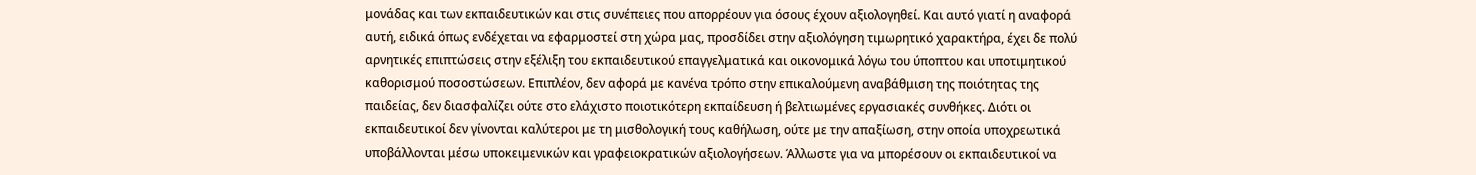μονάδας και των εκπαιδευτικών και στις συνέπειες που απορρέουν για όσους έχουν αξιολογηθεί. Και αυτό γιατί η αναφορά αυτή, ειδικά όπως ενδέχεται να εφαρμοστεί στη χώρα μας, προσδίδει στην αξιολόγηση τιμωρητικό χαρακτήρα, έχει δε πολύ αρνητικές επιπτώσεις στην εξέλιξη του εκπαιδευτικού επαγγελματικά και οικονομικά λόγω του ύποπτου και υποτιμητικού καθορισμού ποσοστώσεων. Επιπλέον, δεν αφορά με κανένα τρόπο στην επικαλούμενη αναβάθμιση της ποιότητας της παιδείας, δεν διασφαλίζει ούτε στο ελάχιστο ποιοτικότερη εκπαίδευση ή βελτιωμένες εργασιακές συνθήκες. Διότι οι εκπαιδευτικοί δεν γίνονται καλύτεροι με τη μισθολογική τους καθήλωση, ούτε με την απαξίωση, στην οποία υποχρεωτικά υποβάλλονται μέσω υποκειμενικών και γραφειοκρατικών αξιολογήσεων. Άλλωστε για να μπορέσουν οι εκπαιδευτικοί να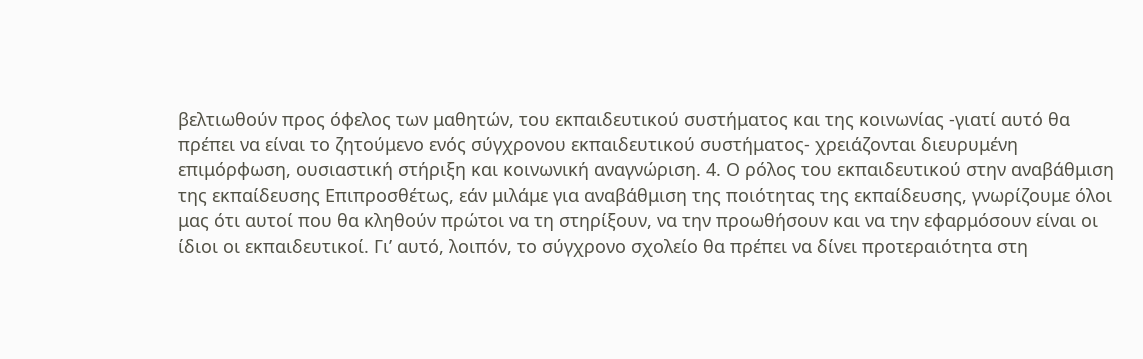βελτιωθούν προς όφελος των μαθητών, του εκπαιδευτικού συστήματος και της κοινωνίας -γιατί αυτό θα πρέπει να είναι το ζητούμενο ενός σύγχρονου εκπαιδευτικού συστήματος- χρειάζονται διευρυμένη επιμόρφωση, ουσιαστική στήριξη και κοινωνική αναγνώριση. 4. Ο ρόλος του εκπαιδευτικού στην αναβάθμιση της εκπαίδευσης Επιπροσθέτως, εάν μιλάμε για αναβάθμιση της ποιότητας της εκπαίδευσης, γνωρίζουμε όλοι μας ότι αυτοί που θα κληθούν πρώτοι να τη στηρίξουν, να την προωθήσουν και να την εφαρμόσουν είναι οι ίδιοι οι εκπαιδευτικοί. Γι’ αυτό, λοιπόν, το σύγχρονο σχολείο θα πρέπει να δίνει προτεραιότητα στη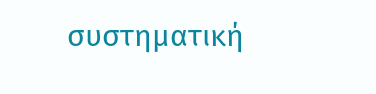συστηματική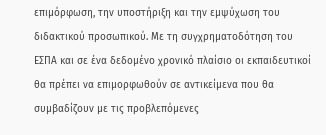επιμόρφωση, την υποστήριξη και την εμψύχωση του διδακτικού προσωπικού. Με τη συγχρηματοδότηση του ΕΣΠΑ και σε ένα δεδομένο χρονικό πλαίσιο οι εκπαιδευτικοί θα πρέπει να επιμορφωθούν σε αντικείμενα που θα συμβαδίζουν με τις προβλεπόμενες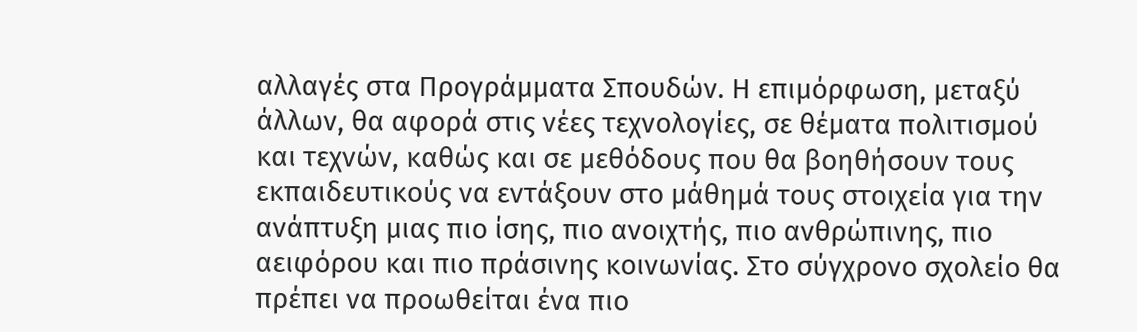αλλαγές στα Προγράμματα Σπουδών. Η επιμόρφωση, μεταξύ άλλων, θα αφορά στις νέες τεχνολογίες, σε θέματα πολιτισμού και τεχνών, καθώς και σε μεθόδους που θα βοηθήσουν τους εκπαιδευτικούς να εντάξουν στο μάθημά τους στοιχεία για την ανάπτυξη μιας πιο ίσης, πιο ανοιχτής, πιο ανθρώπινης, πιο αειφόρου και πιο πράσινης κοινωνίας. Στο σύγχρονο σχολείο θα πρέπει να προωθείται ένα πιο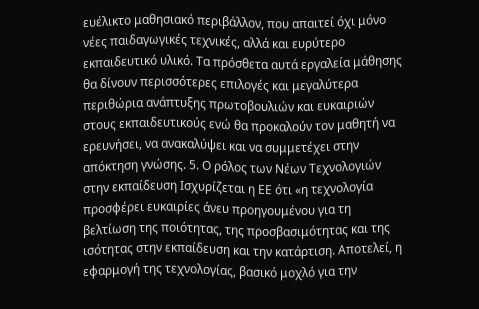ευέλικτο μαθησιακό περιβάλλον, που απαιτεί όχι μόνο νέες παιδαγωγικές τεχνικές, αλλά και ευρύτερο εκπαιδευτικό υλικό. Τα πρόσθετα αυτά εργαλεία μάθησης θα δίνουν περισσότερες επιλογές και μεγαλύτερα περιθώρια ανάπτυξης πρωτοβουλιών και ευκαιριών στους εκπαιδευτικούς ενώ θα προκαλούν τον μαθητή να ερευνήσει, να ανακαλύψει και να συμμετέχει στην απόκτηση γνώσης. 5. Ο ρόλος των Νέων Τεχνολογιών στην εκπαίδευση Ισχυρίζεται η ΕΕ ότι «η τεχνολογία προσφέρει ευκαιρίες άνευ προηγουμένου για τη βελτίωση της ποιότητας, της προσβασιμότητας και της ισότητας στην εκπαίδευση και την κατάρτιση. Αποτελεί, η εφαρμογή της τεχνολογίας, βασικό μοχλό για την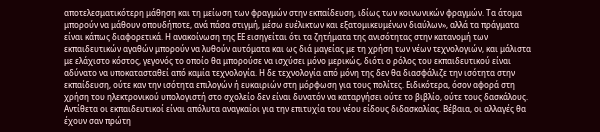αποτελεσματικότερη μάθηση και τη μείωση των φραγμών στην εκπαίδευση, ιδίως των κοινωνικών φραγμών. Τα άτομα μπορούν να μάθουν οπουδήποτε, ανά πάσα στιγμή, μέσω ευέλικτων και εξατομικευμένων διαύλων», αλλά τα πράγματα είναι κάπως διαφορετικά. Η ανακοίνωση της ΕΕ εισηγείται ότι τα ζητήματα της ανισότητας στην κατανομή των εκπαιδευτικών αγαθών μπορούν να λυθούν αυτόματα και ως διά μαγείας με τη χρήση των νέων τεχνολογιών, και μάλιστα με ελάχιστο κόστος, γεγονός το οποίο θα μπορούσε να ισχύσει μόνο μερικώς, διότι ο ρόλος του εκπαιδευτικού είναι αδύνατο να υποκατασταθεί από καμία τεχνολογία. Η δε τεχνολογία από μόνη της δεν θα διασφάλιζε την ισότητα στην εκπαίδευση, ούτε καν την ισότητα επιλογών ή ευκαιριών στη μόρφωση για τους πολίτες. Ειδικότερα, όσον αφορά στη χρήση του ηλεκτρονικού υπολογιστή στο σχολείο δεν είναι δυνατόν να καταργήσει ούτε το βιβλίο, ούτε τους δασκάλους. Αντίθετα οι εκπαιδευτικοί είναι απόλυτα αναγκαίοι για την επιτυχία του νέου είδους διδασκαλίας. Βέβαια, οι αλλαγές θα έχουν σαν πρώτη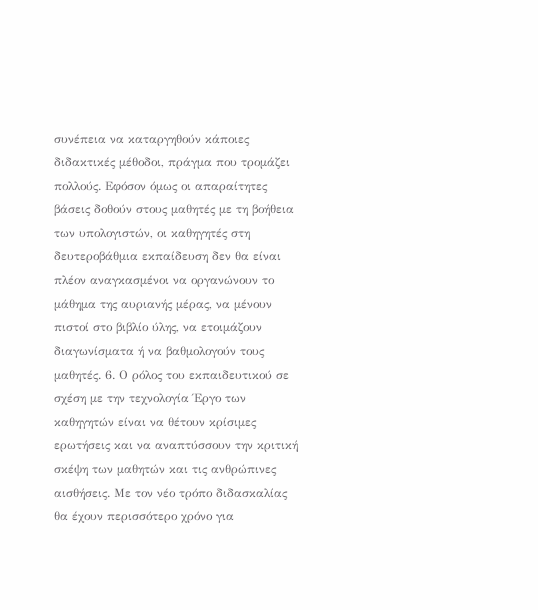συνέπεια να καταργηθούν κάποιες διδακτικές μέθοδοι, πράγμα που τρομάζει πολλούς. Εφόσον όμως οι απαραίτητες βάσεις δοθούν στους μαθητές με τη βοήθεια των υπολογιστών, οι καθηγητές στη δευτεροβάθμια εκπαίδευση δεν θα είναι πλέον αναγκασμένοι να οργανώνουν το μάθημα της αυριανής μέρας, να μένουν πιστοί στο βιβλίο ύλης, να ετοιμάζουν διαγωνίσματα ή να βαθμολογούν τους μαθητές. 6. Ο ρόλος του εκπαιδευτικού σε σχέση με την τεχνολογία Έργο των καθηγητών είναι να θέτουν κρίσιμες ερωτήσεις και να αναπτύσσουν την κριτική σκέψη των μαθητών και τις ανθρώπινες αισθήσεις. Με τον νέο τρόπο διδασκαλίας θα έχουν περισσότερο χρόνο για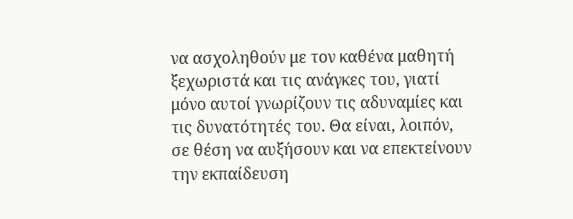να ασχοληθούν με τον καθένα μαθητή ξεχωριστά και τις ανάγκες του, γιατί μόνο αυτοί γνωρίζουν τις αδυναμίες και τις δυνατότητές του. Θα είναι, λοιπόν, σε θέση να αυξήσουν και να επεκτείνουν την εκπαίδευση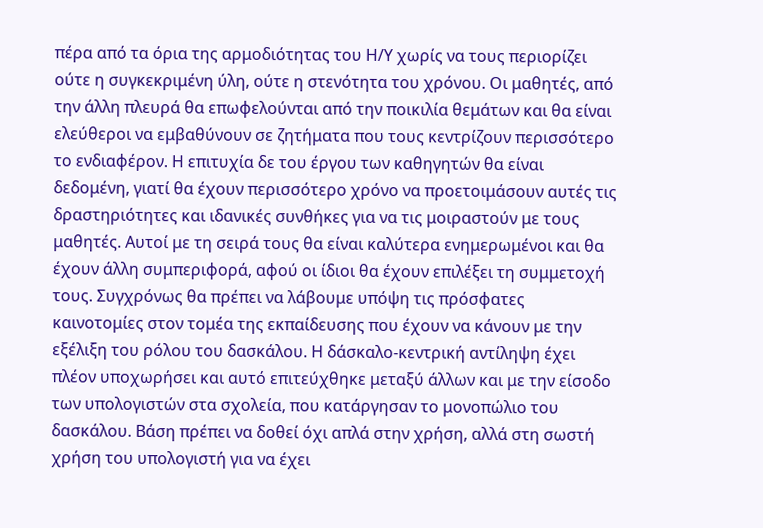πέρα από τα όρια της αρμοδιότητας του Η/Υ χωρίς να τους περιορίζει ούτε η συγκεκριμένη ύλη, ούτε η στενότητα του χρόνου. Οι μαθητές, από την άλλη πλευρά θα επωφελούνται από την ποικιλία θεμάτων και θα είναι ελεύθεροι να εμβαθύνουν σε ζητήματα που τους κεντρίζουν περισσότερο το ενδιαφέρον. Η επιτυχία δε του έργου των καθηγητών θα είναι δεδομένη, γιατί θα έχουν περισσότερο χρόνο να προετοιμάσουν αυτές τις δραστηριότητες και ιδανικές συνθήκες για να τις μοιραστούν με τους μαθητές. Αυτοί με τη σειρά τους θα είναι καλύτερα ενημερωμένοι και θα έχουν άλλη συμπεριφορά, αφού οι ίδιοι θα έχουν επιλέξει τη συμμετοχή τους. Συγχρόνως θα πρέπει να λάβουμε υπόψη τις πρόσφατες καινοτομίες στον τομέα της εκπαίδευσης που έχουν να κάνουν με την εξέλιξη του ρόλου του δασκάλου. Η δάσκαλο-κεντρική αντίληψη έχει πλέον υποχωρήσει και αυτό επιτεύχθηκε μεταξύ άλλων και με την είσοδο των υπολογιστών στα σχολεία, που κατάργησαν το μονοπώλιο του δασκάλου. Βάση πρέπει να δοθεί όχι απλά στην χρήση, αλλά στη σωστή χρήση του υπολογιστή για να έχει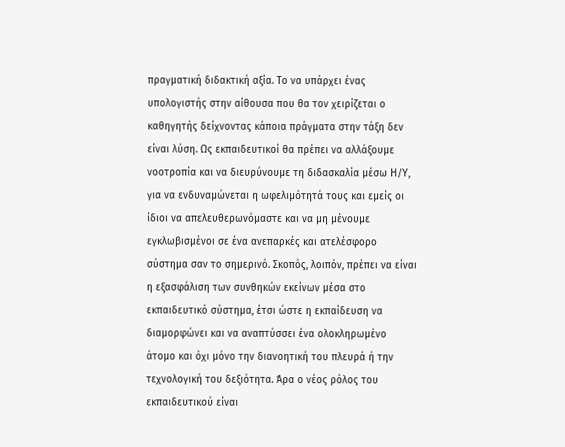πραγματική διδακτική αξία. Το να υπάρχει ένας υπολογιστής στην αίθουσα που θα τον χειρίζεται ο καθηγητής δείχνοντας κάποια πράγματα στην τάξη δεν είναι λύση. Ως εκπαιδευτικοί θα πρέπει να αλλάξουμε νοοτροπία και να διευρύνουμε τη διδασκαλία μέσω Η/Υ, για να ενδυναμώνεται η ωφελιμότητά τους και εμείς οι ίδιοι να απελευθερωνόμαστε και να μη μένουμε εγκλωβισμένοι σε ένα ανεπαρκές και ατελέσφορο σύστημα σαν το σημερινό. Σκοπός, λοιπόν, πρέπει να είναι η εξασφάλιση των συνθηκών εκείνων μέσα στο εκπαιδευτικό σύστημα, έτσι ώστε η εκπαίδευση να διαμορφώνει και να αναπτύσσει ένα ολοκληρωμένο άτομο και όχι μόνο την διανοητική του πλευρά ή την τεχνολογική του δεξιότητα. Άρα ο νέος ρόλος του εκπαιδευτικού είναι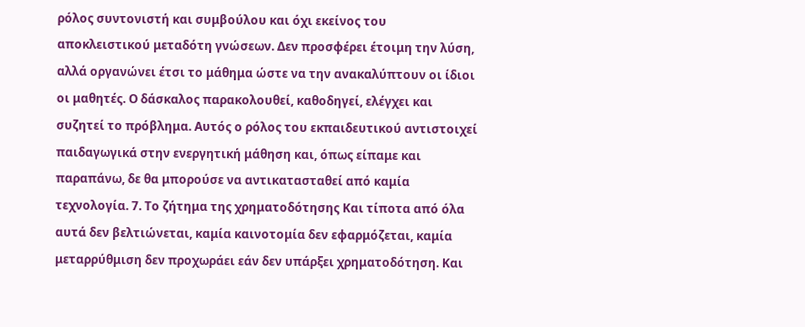ρόλος συντονιστή και συμβούλου και όχι εκείνος του αποκλειστικού μεταδότη γνώσεων. Δεν προσφέρει έτοιμη την λύση, αλλά οργανώνει έτσι το μάθημα ώστε να την ανακαλύπτουν οι ίδιοι οι μαθητές. Ο δάσκαλος παρακολουθεί, καθοδηγεί, ελέγχει και συζητεί το πρόβλημα. Αυτός ο ρόλος του εκπαιδευτικού αντιστοιχεί παιδαγωγικά στην ενεργητική μάθηση και, όπως είπαμε και παραπάνω, δε θα μπορούσε να αντικατασταθεί από καμία τεχνολογία. 7. Το ζήτημα της χρηματοδότησης Και τίποτα από όλα αυτά δεν βελτιώνεται, καμία καινοτομία δεν εφαρμόζεται, καμία μεταρρύθμιση δεν προχωράει εάν δεν υπάρξει χρηματοδότηση. Και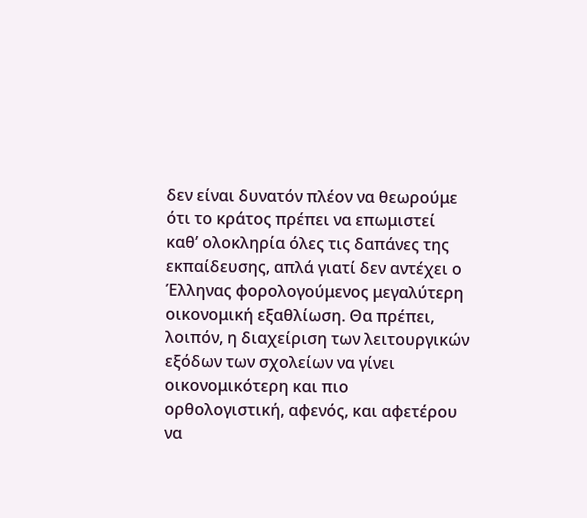δεν είναι δυνατόν πλέον να θεωρούμε ότι το κράτος πρέπει να επωμιστεί καθ’ ολοκληρία όλες τις δαπάνες της εκπαίδευσης, απλά γιατί δεν αντέχει ο Έλληνας φορολογούμενος μεγαλύτερη οικονομική εξαθλίωση. Θα πρέπει, λοιπόν, η διαχείριση των λειτουργικών εξόδων των σχολείων να γίνει οικονομικότερη και πιο ορθολογιστική, αφενός, και αφετέρου να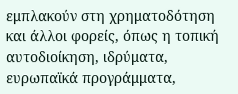εμπλακούν στη χρηματοδότηση και άλλοι φορείς, όπως η τοπική αυτοδιοίκηση, ιδρύματα, ευρωπαϊκά προγράμματα,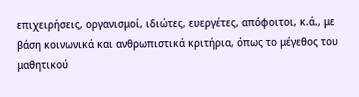επιχειρήσεις, οργανισμοί, ιδιώτες, ευεργέτες, απόφοιτοι, κ.ά., με βάση κοινωνικά και ανθρωπιστικά κριτήρια, όπως το μέγεθος του μαθητικού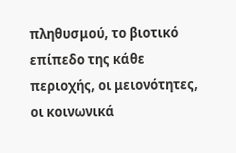πληθυσμού, το βιοτικό επίπεδο της κάθε περιοχής, οι μειονότητες, οι κοινωνικά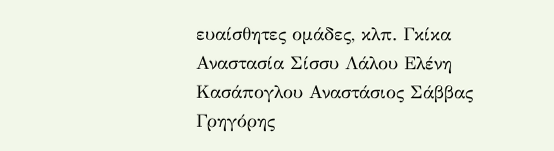ευαίσθητες ομάδες, κλπ. Γκίκα Αναστασία Σίσσυ Λάλου Ελένη Κασάπογλου Αναστάσιος Σάββας Γρηγόρης